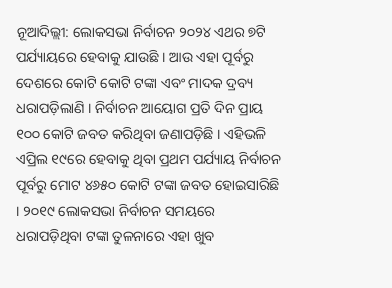ନୂଆଦିଲ୍ଲୀ: ଲୋକସଭା ନିର୍ବାଚନ ୨୦୨୪ ଏଥର ୭ଟି ପର୍ଯ୍ୟାୟରେ ହେବାକୁ ଯାଉଛି । ଆଉ ଏହା ପୂର୍ବରୁ ଦେଶରେ କୋଟି କୋଟି ଟଙ୍କା ଏବଂ ମାଦକ ଦ୍ରବ୍ୟ ଧରାପଡ଼ିଲାଣି । ନିର୍ବାଚନ ଆୟୋଗ ପ୍ରତି ଦିନ ପ୍ରାୟ ୧୦୦ କୋଟି ଜବତ କରିଥିବା ଜଣାପଡ଼ିଛି । ଏହିଭଳି ଏପ୍ରିଲ ୧୯ରେ ହେବାକୁ ଥିବା ପ୍ରଥମ ପର୍ଯ୍ୟାୟ ନିର୍ବାଚନ ପୂର୍ବରୁ ମୋଟ ୪୬୫୦ କୋଟି ଟଙ୍କା ଜବତ ହୋଇସାରିଛି । ୨୦୧୯ ଲୋକସଭା ନିର୍ବାଚନ ସମୟରେ ଧରାପଡ଼ିଥିବା ଟଙ୍କା ତୁଳନାରେ ଏହା ଖୁବ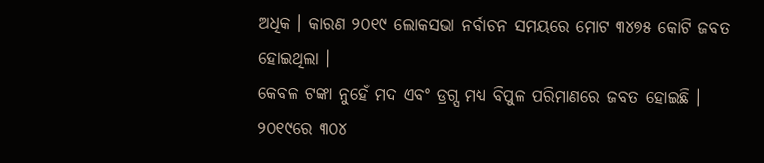ଅଧିକ । କାରଣ ୨୦୧୯ ଲୋକସଭା ନର୍ବାଚନ ସମୟରେ ମୋଟ ୩୪୭୫ କୋଟି ଜବତ ହୋଇଥିଲା ।
କେବଳ ଟଙ୍କା ନୁହେଁ ମଦ ଏବଂ ଡ୍ରଗ୍ସ ମଧ୍ୟ ବିପୁଳ ପରିମାଣରେ ଜବତ ହୋଇଛି । ୨୦୧୯ରେ ୩୦୪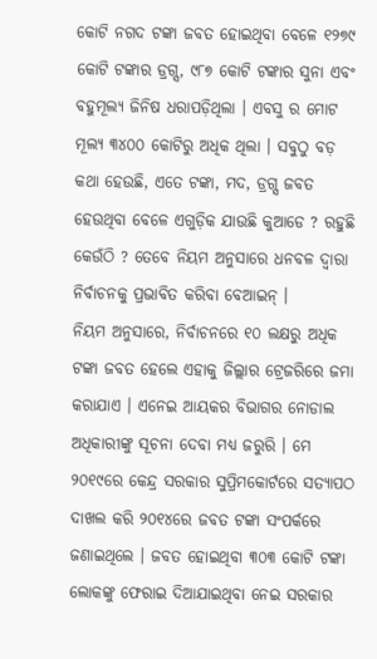କୋଟି ନଗଦ ଟଙ୍କା ଜବତ ହୋଇଥିବା ବେଳେ ୧୨୭୯ କୋଟି ଟଙ୍କାର ଡ୍ରଗ୍ସ, ୯୮୭ କୋଟି ଟଙ୍କାର ସୁନା ଏବଂ ବହୁମୂଲ୍ୟ ଜିନିଷ ଧରାପଡ଼ିଥିଲା । ଏବସୁ ର ମୋଟ ମୂଲ୍ୟ ୩୪୦୦ କୋଟିରୁ ଅଧିକ ଥିଲା । ସବୁଠୁ ବଡ଼ କଥା ହେଉଛି, ଏତେ ଟଙ୍କା, ମଦ, ଡ୍ରଗ୍ସ ଜବତ ହେଉଥିବା ବେଳେ ଏଗୁଡ଼ିକ ଯାଉଛି କୁଆଡେ ? ରହୁଛି କେଉଁଠି ? ତେବେ ନିୟମ ଅନୁସାରେ ଧନବଳ ଦ୍ବାରା ନିର୍ବାଚନକୁ ପ୍ରଭାବିତ କରିବା ବେଆଇନ୍ ।
ନିୟମ ଅନୁସାରେ, ନିର୍ବାଚନରେ ୧୦ ଲକ୍ଷରୁ ଅଧିକ ଟଙ୍କା ଜବତ ହେଲେ ଏହାକୁ ଜିଲ୍ଲାର ଟ୍ରେଜରିରେ ଜମା କରାଯାଏ । ଏନେଇ ଆୟକର ବିଭାଗର ନୋଡାଲ ଅଧିକାରୀଙ୍କୁ ସୂଚନା ଦେବା ମଧ୍ୟ ଜରୁରି । ମେ ୨୦୧୯ରେ କେନ୍ଦ୍ର ସରକାର ସୁପ୍ରିମକୋର୍ଟରେ ସତ୍ୟାପଠ ଦାଖଲ କରି ୨୦୧୪ରେ ଜବତ ଟଙ୍କା ସଂପର୍କରେ ଜଣାଇଥିଲେ । ଜବତ ହୋଇଥିବା ୩୦୩ କୋଟି ଟଙ୍କା ଲୋକଙ୍କୁ ଫେରାଇ ଦିଆଯାଇଥିବା ନେଇ ସରକାର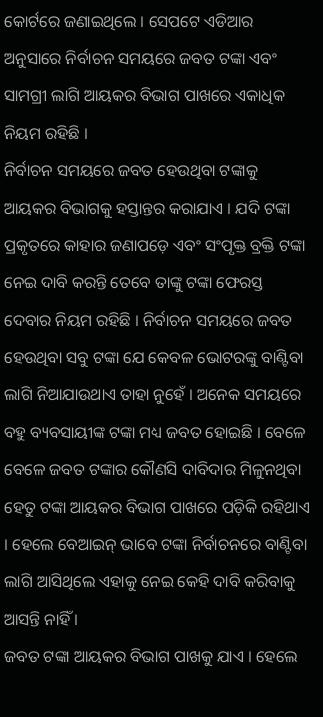କୋର୍ଟରେ ଜଣାଇଥିଲେ । ସେପଟେ ଏଡିଆର ଅନୁସାରେ ନିର୍ବାଚନ ସମୟରେ ଜବତ ଟଙ୍କା ଏବଂ ସାମଗ୍ରୀ ଲାଗି ଆୟକର ବିଭାଗ ପାଖରେ ଏକାଧିକ ନିୟମ ରହିଛି ।
ନିର୍ବାଚନ ସମୟରେ ଜବତ ହେଉଥିବା ଟଙ୍କାକୁ ଆୟକର ବିଭାଗକୁ ହସ୍ତାନ୍ତର କରାଯାଏ । ଯଦି ଟଙ୍କା ପ୍ରକୃତରେ କାହାର ଜଣାପଡ଼େ ଏବଂ ସଂପୃକ୍ତ ବ୍ରକ୍ତି ଟଙ୍କା ନେଇ ଦାବି କରନ୍ତି ତେବେ ତାଙ୍କୁ ଟଙ୍କା ଫେରସ୍ତ ଦେବାର ନିୟମ ରହିଛି । ନିର୍ବାଚନ ସମୟରେ ଜବତ ହେଉଥିବା ସବୁ ଟଙ୍କା ଯେ କେବଳ ଭୋଟରଙ୍କୁ ବାଣ୍ଟିବା ଲାଗି ନିଆଯାଉଥାଏ ତାହା ନୁହେଁ । ଅନେକ ସମୟରେ ବହୁ ବ୍ୟବସାୟୀଙ୍କ ଟଙ୍କା ମଧ୍ୟ ଜବତ ହୋଇଛି । ବେଳେ ବେଳେ ଜବତ ଟଙ୍କାର କୌଣସି ଦାବିଦାର ମିଳୁନଥିବା ହେତୁ ଟଙ୍କା ଆୟକର ବିଭାଗ ପାଖରେ ପଡ଼ିକି ରହିଥାଏ । ହେଲେ ବେଆଇନ୍ ଭାବେ ଟଙ୍କା ନିର୍ବାଚନରେ ବାଣ୍ଟିବା ଲାଗି ଆସିଥିଲେ ଏହାକୁ ନେଇ କେହି ଦାବି କରିବାକୁ ଆସନ୍ତି ନାହିଁ ।
ଜବତ ଟଙ୍କା ଆୟକର ବିଭାଗ ପାଖକୁ ଯାଏ । ହେଲେ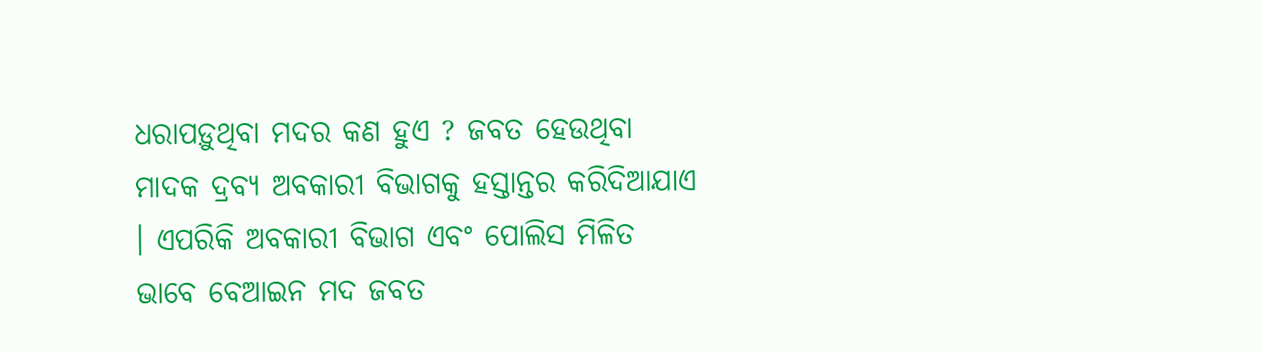ଧରାପଡ଼ୁଥିବା ମଦର କଣ ହୁଏ ? ଜବତ ହେଉଥିବା ମାଦକ ଦ୍ରବ୍ୟ ଅବକାରୀ ବିଭାଗକୁ ହସ୍ତାନ୍ତର କରିଦିଆଯାଏ । ଏପରିକି ଅବକାରୀ ବିଭାଗ ଏବଂ ପୋଲିସ ମିଳିତ ଭାବେ ବେଆଇନ ମଦ ଜବତ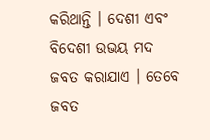କରିଥାନ୍ତି । ଦେଶୀ ଏବଂ ବିଦେଶୀ ଉଭୟ ମଦ ଜବତ କରାଯାଏ । ତେବେ ଜବତ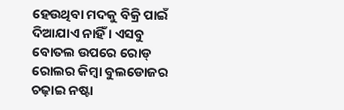ହେଉଥିବା ମଦକୁ ବିକ୍ରି ପାଇଁ ଦିଆଯାଏ ନାହିଁ । ଏସବୁ ବୋତଲ ଉପରେ ରୋଡ୍ ରୋଲର କିମ୍ବା ବୁଲଡୋଜର ଚଢ଼ାଇ ନଷ୍ଟା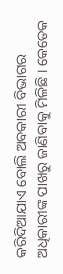କରିଦିଆଯାଏ ବୋଲି ଅବକାରୀ ବିଭାଗର ଅଧିକାରୀଙ୍କ ପାଖରୁ ଜାଣିବାକୁ ମିଳିଛି । କେତେକ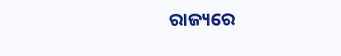ରାଜ୍ୟରେ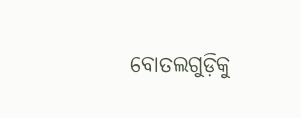ବୋତଲଗୁଡ଼ିକୁ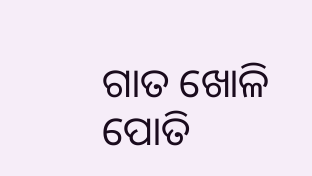ଗାତ ଖୋଳି ପୋତି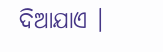ଦିଆଯାଏ ।